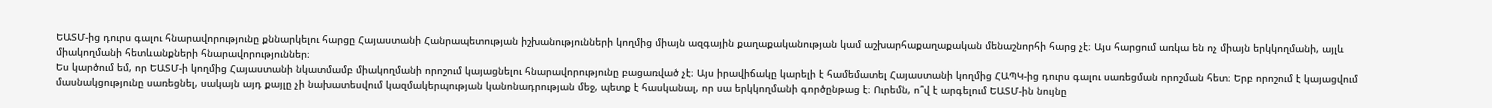ԵԱՏՄ-ից դուրս գալու հնարավորությունը քննարկելու հարցը Հայաստանի Հանրապետության իշխանությունների կողմից միայն ազգային քաղաքականության կամ աշխարհաքաղաքական մենաշնորհի հարց չէ։ Այս հարցում առկա են ոչ միայն երկկողմանի, այլև միակողմանի հետևանքների հնարավորություններ։
Ես կարծում եմ, որ ԵԱՏՄ-ի կողմից Հայաստանի նկատմամբ միակողմանի որոշում կայացնելու հնարավորությունը բացառված չէ։ Այս իրավիճակը կարելի է համեմատել Հայաստանի կողմից ՀԱՊԿ-ից դուրս գալու սառեցման որոշման հետ։ Երբ որոշում է կայացվում մասնակցությունը սառեցնել, սակայն այդ քայլը չի նախատեսվում կազմակերպության կանոնադրության մեջ, պետք է հասկանալ, որ սա երկկողմանի գործընթաց է։ Ուրեմն, ո՞վ է արգելում ԵԱՏՄ-ին նույնը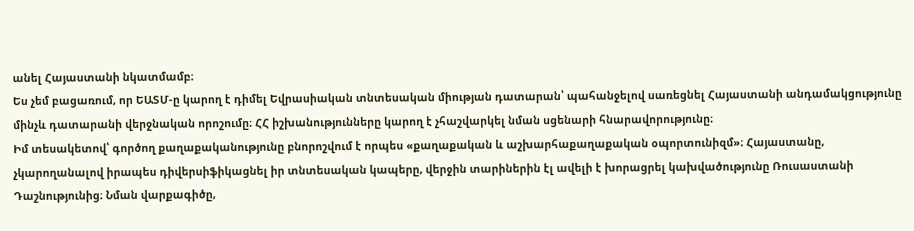անել Հայաստանի նկատմամբ։
Ես չեմ բացառում, որ ԵԱՏՄ-ը կարող է դիմել Եվրասիական տնտեսական միության դատարան՝ պահանջելով սառեցնել Հայաստանի անդամակցությունը մինչև դատարանի վերջնական որոշումը։ ՀՀ իշխանությունները կարող է չհաշվարկել նման սցենարի հնարավորությունը։
Իմ տեսակետով՝ գործող քաղաքականությունը բնորոշվում է որպես «քաղաքական և աշխարհաքաղաքական օպորտունիզմ»։ Հայաստանը, չկարողանալով իրապես դիվերսիֆիկացնել իր տնտեսական կապերը, վերջին տարիներին էլ ավելի է խորացրել կախվածությունը Ռուսաստանի Դաշնությունից։ Նման վարքագիծը,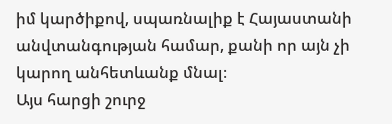իմ կարծիքով, սպառնալիք է Հայաստանի անվտանգության համար, քանի որ այն չի կարող անհետևանք մնալ։
Այս հարցի շուրջ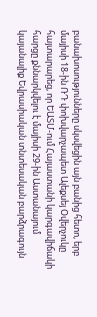բանախոսությունները սկսվեցին այն բանից հետո, երբ մայիսի 18-ին ՌԴ փոխվարչապետ Ալեքսեյ Օվերչուկը հայտարարեց, որ ԵԱՏՄ-ում Հայաստանի կարգավիճակի հարցը քննարկվելու է մայիսի 29-ին Աստանայում կայանալիք Եվրասիական տնտեսական բարձրագույն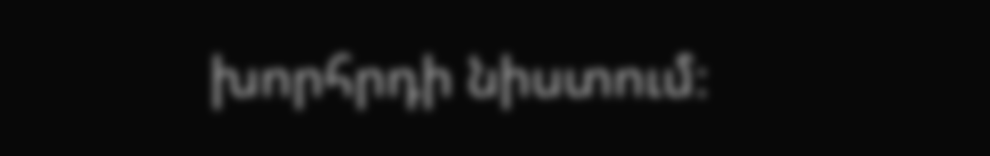խորհրդի նիստում։